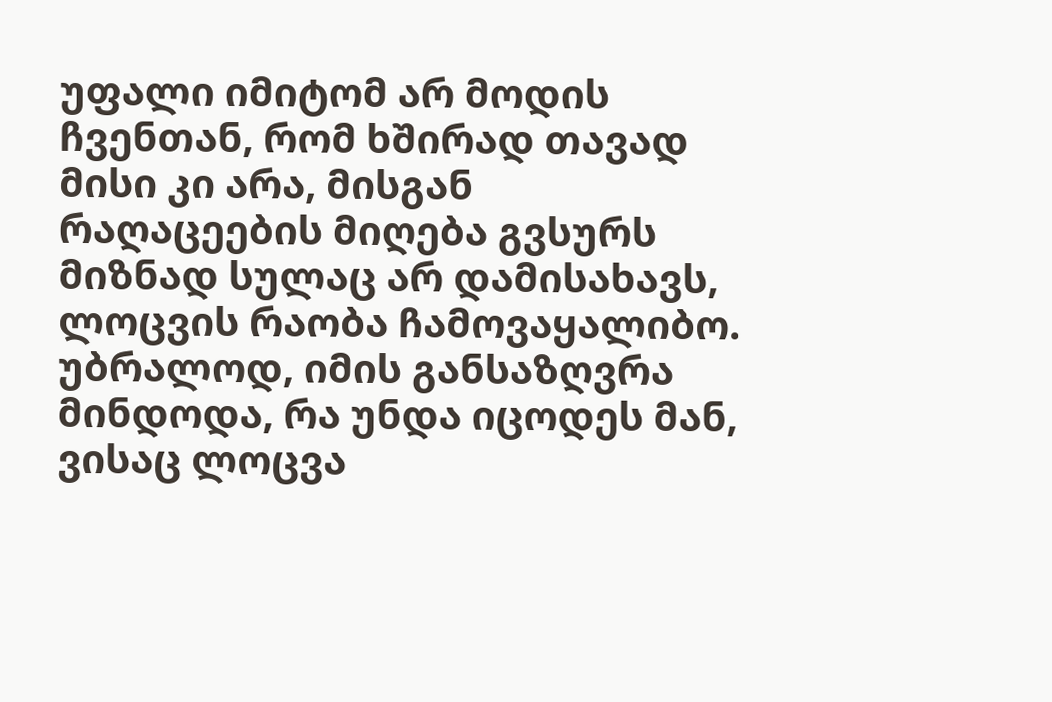უფალი იმიტომ არ მოდის ჩვენთან, რომ ხშირად თავად მისი კი არა, მისგან რაღაცეების მიღება გვსურს
მიზნად სულაც არ დამისახავს, ლოცვის რაობა ჩამოვაყალიბო. უბრალოდ, იმის განსაზღვრა მინდოდა, რა უნდა იცოდეს მან, ვისაც ლოცვა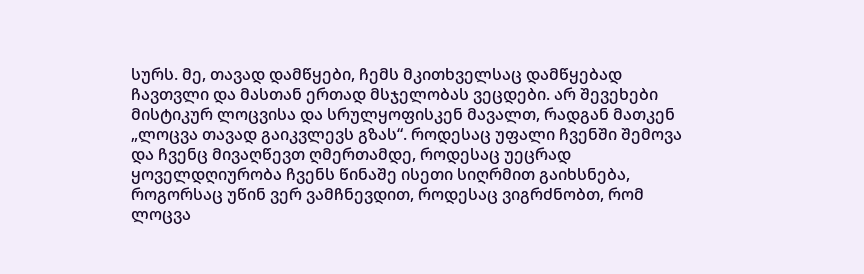სურს. მე, თავად დამწყები, ჩემს მკითხველსაც დამწყებად ჩავთვლი და მასთან ერთად მსჯელობას ვეცდები. არ შევეხები მისტიკურ ლოცვისა და სრულყოფისკენ მავალთ, რადგან მათკენ „ლოცვა თავად გაიკვლევს გზას“. როდესაც უფალი ჩვენში შემოვა და ჩვენც მივაღწევთ ღმერთამდე, როდესაც უეცრად ყოველდღიურობა ჩვენს წინაშე ისეთი სიღრმით გაიხსნება, როგორსაც უწინ ვერ ვამჩნევდით, როდესაც ვიგრძნობთ, რომ ლოცვა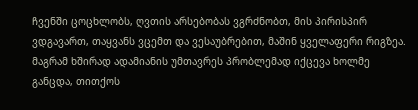ჩვენში ცოცხლობს, ღვთის არსებობას ვგრძნობთ, მის პირისპირ ვდგავართ, თაყვანს ვცემთ და ვესაუბრებით, მაშინ ყველაფერი რიგზეა. მაგრამ ხშირად ადამიანის უმთავრეს პრობლემად იქცევა ხოლმე განცდა, თითქოს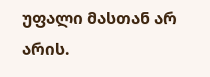უფალი მასთან არ არის.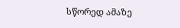სწორედ ამაზე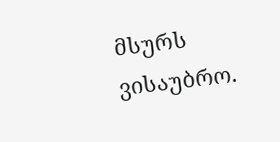მსურს ვისაუბრო.